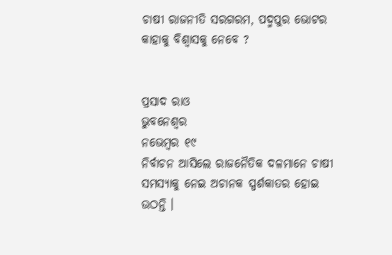ଚାଷୀ ରାଜନୀତି ସରଗରମ, ପଦ୍ମପୁର ଭୋଟର କାହାକୁ ବିଶ୍ୱାସକୁ ନେବେ ?


ପ୍ରସାଦ ରାଓ
ଭୁବନେଶ୍ୱର
ନଭେମ୍ବର ୧୯
ନିର୍ବାଚନ ଆସିଲେ ରାଜନୈତିକ ଦଳମାନେ ଚାଷୀ ସମସ୍ୟାକୁ ନେଇ ଅଚାନକ ସ୍ପର୍ଶକାତର ହୋଇ ଉଠନ୍ତି ।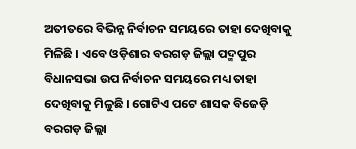ଅତୀତରେ ବିଭିନ୍ନ ନିର୍ବାଚନ ସମୟରେ ତାହା ଦେଖିବାକୁ ମିଳିଛି । ଏବେ ଓଡ଼ିଶାର ବରଗଡ଼ ଜିଲ୍ଲା ପଦ୍ମପୁର ବିଧାନସଭା ଉପ ନିର୍ବାଚନ ସମୟରେ ମଧ୍ୟ ତାହା ଦେଖିବାକୁ ମିଳୁଛି । ଗୋଟିଏ ପଟେ ଶାସକ ବିଜେଡ଼ି ବରଗଡ଼ ଜିଲ୍ଲା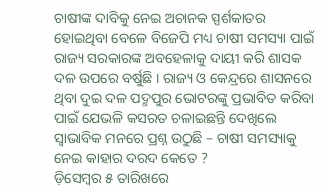ଚାଷୀଙ୍କ ଦାବିକୁ ନେଇ ଅଚାନକ ସ୍ପର୍ଶକାତର ହୋଇଥିବା ବେଳେ ବିଜେପି ମଧ୍ୟ ଚାଷୀ ସମସ୍ୟା ପାଇଁ ରାଜ୍ୟ ସରକାରଙ୍କ ଅବହେଳାକୁ ଦାୟୀ କରି ଶାସକ ଦଳ ଉପରେ ବର୍ଷୁଛି । ରାଜ୍ୟ ଓ କେନ୍ଦ୍ରରେ ଶାସନରେ ଥିବା ଦୁଇ ଦଳ ପଦ୍ମପୁର ଭୋଟରଙ୍କୁ ପ୍ରଭାବିତ କରିବା ପାଇଁ ଯେଭଳି କସରତ ଚଳାଇଛନ୍ତି ଦେଖିଲେ ସ୍ୱାଭାବିକ ମନରେ ପ୍ରଶ୍ନ ଉଠୁଛି – ଚାଷୀ ସମସ୍ୟାକୁ ନେଇ କାହାର ଦରଦ କେତେ ?
ଡ଼ିସେମ୍ବର ୫ ତାରିଖରେ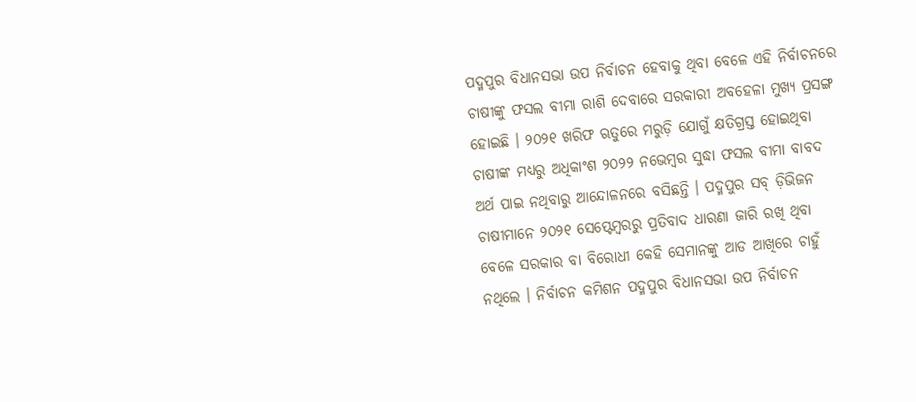ପଦ୍ମପୁର ବିଧାନସଭା ଉପ ନିର୍ବାଚନ ହେବାକୁ ଥିବା ବେଳେ ଏହି ନିର୍ବାଚନରେ ଚାଷୀଙ୍କୁ ଫସଲ ବୀମା ରାଶି ଦେବାରେ ସରକାରୀ ଅବହେଳା ମୁଖ୍ୟ ପ୍ରସଙ୍ଗ ହୋଇଛି । ୨୦୨୧ ଖରିଫ ଋତୁରେ ମରୁଡ଼ି ଯୋଗୁଁ କ୍ଷତିଗ୍ରସ୍ତ ହୋଇଥିବା ଚାଷୀଙ୍କ ମଧ୍ୟରୁ ଅଧିକାଂଶ ୨୦୨୨ ନଭେମ୍ବର ସୁଦ୍ଧା ଫସଲ ବୀମା ବାବଦ ଅର୍ଥ ପାଇ ନଥିବାରୁ ଆନ୍ଦୋଳନରେ ବସିଛନ୍ତି । ପଦ୍ମପୁର ସବ୍ ଡ଼ିଭିଜନ ଚାଷୀମାନେ ୨୦୨୧ ସେପ୍ଟେମ୍ବରରୁ ପ୍ରତିବାଦ ଧାରଣା ଜାରି ରଖି ଥିବା ବେଳେ ସରକାର ବା ବିରୋଧୀ କେହି ସେମାନଙ୍କୁ ଆଡ ଆଖିରେ ଚାହୁଁ ନଥିଲେ । ନିର୍ବାଚନ କମିଶନ ପଦ୍ମପୁର ବିଧାନସଭା ଉପ ନିର୍ବାଚନ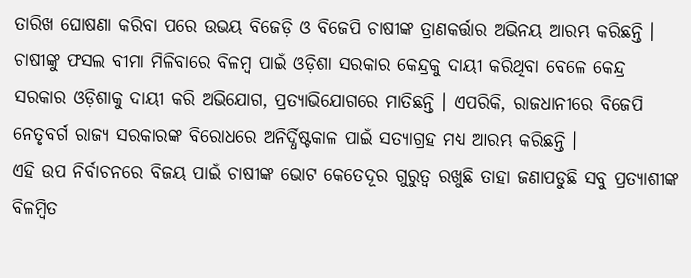ତାରିଖ ଘୋଷଣା କରିବା ପରେ ଉଭୟ ବିଜେଡ଼ି ଓ ବିଜେପି ଚାଷୀଙ୍କ ତ୍ରାଣକର୍ତ୍ତାର ଅଭିନୟ ଆରମ୍ଭ କରିଛନ୍ତି । ଚାଷୀଙ୍କୁ ଫସଲ ବୀମା ମିଳିବାରେ ବିଳମ୍ବ ପାଇଁ ଓଡ଼ିଶା ସରକାର କେନ୍ଦ୍ରକୁ ଦାୟୀ କରିଥିବା ବେଳେ କେନ୍ଦ୍ର ସରକାର ଓଡ଼ିଶାକୁ ଦାୟୀ କରି ଅଭିଯୋଗ, ପ୍ରତ୍ୟାଭିଯୋଗରେ ମାତିଛନ୍ତି । ଏପରିକି, ରାଜଧାନୀରେ ବିଜେପି ନେତୃବର୍ଗ ରାଜ୍ୟ ସରକାରଙ୍କ ବିରୋଧରେ ଅନିର୍ଦ୍ଧିଷ୍ଟକାଳ ପାଇଁ ସତ୍ୟାଗ୍ରହ ମଧ୍ୟ ଆରମ୍ଭ କରିଛନ୍ତି ।
ଏହି ଉପ ନିର୍ବାଚନରେ ବିଜୟ ପାଇଁ ଚାଷୀଙ୍କ ଭୋଟ କେତେଦୂର ଗୁରୁତ୍ୱ ରଖୁଛି ତାହା ଜଣାପଡୁଛି ସବୁ ପ୍ରତ୍ୟାଶୀଙ୍କ ବିଳମ୍ବିତ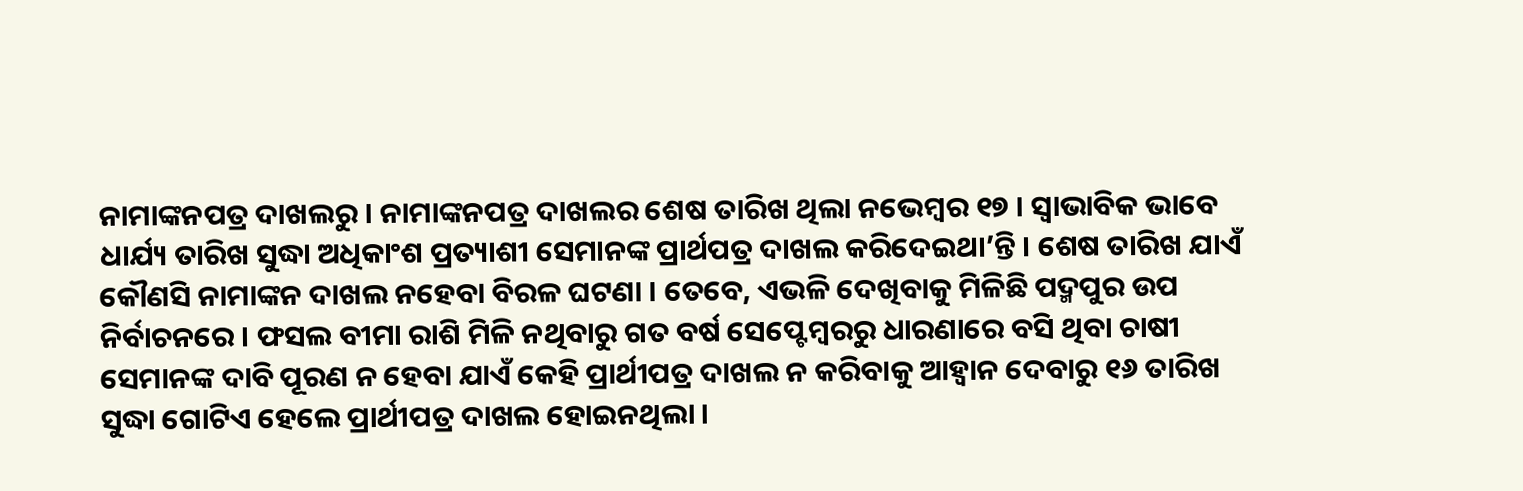ନାମାଙ୍କନପତ୍ର ଦାଖଲରୁ । ନାମାଙ୍କନପତ୍ର ଦାଖଲର ଶେଷ ତାରିଖ ଥିଲା ନଭେମ୍ବର ୧୭ । ସ୍ୱାଭାବିକ ଭାବେ ଧାର୍ଯ୍ୟ ତାରିଖ ସୁଦ୍ଧା ଅଧିକାଂଶ ପ୍ରତ୍ୟାଶୀ ସେମାନଙ୍କ ପ୍ରାର୍ଥପତ୍ର ଦାଖଲ କରିଦେଇଥା’ନ୍ତି । ଶେଷ ତାରିଖ ଯାଏଁ କୌଣସି ନାମାଙ୍କନ ଦାଖଲ ନହେବା ବିରଳ ଘଟଣା । ତେବେ, ଏଭଳି ଦେଖିବାକୁ ମିଳିଛି ପଦ୍ମପୁର ଉପ ନିର୍ବାଚନରେ । ଫସଲ ବୀମା ରାଶି ମିଳି ନଥିବାରୁ ଗତ ବର୍ଷ ସେପ୍ଟେମ୍ବରରୁ ଧାରଣାରେ ବସି ଥିବା ଚାଷୀ ସେମାନଙ୍କ ଦାବି ପୂରଣ ନ ହେବା ଯାଏଁ କେହି ପ୍ରାର୍ଥୀପତ୍ର ଦାଖଲ ନ କରିବାକୁ ଆହ୍ୱାନ ଦେବାରୁ ୧୬ ତାରିଖ ସୁଦ୍ଧା ଗୋଟିଏ ହେଲେ ପ୍ରାର୍ଥୀପତ୍ର ଦାଖଲ ହୋଇନଥିଲା ।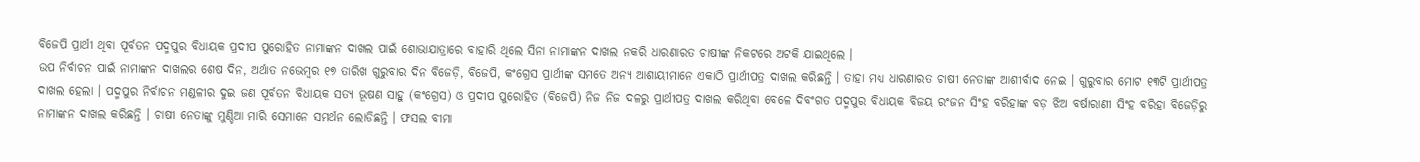ବିଜେପି ପ୍ରାର୍ଥୀ ଥିବା ପୂର୍ବତନ ପଦ୍ମପୁର ବିଧାୟକ ପ୍ରଦୀପ ପୁରୋହିତ ନାମାଙ୍କନ ଦାଖଲ ପାଇଁ ଶୋଭାଯାତ୍ରାରେ ବାହାରି ଥିଲେ ସିନା ନାମାଙ୍କନ ଦାଖଲ ନକରି ଧାରଣାରତ ଚାଷୀଙ୍କ ନିକଟରେ ଅଟକି ଯାଇଥିଲେ ।
ଉପ ନିର୍ବାଚନ ପାଇଁ ନାମାଙ୍କନ ଦାଖଲର ଶେଷ ଦିନ, ଅର୍ଥାତ ନଭେମ୍ବର ୧୭ ତାରିଖ ଗୁରୁବାର ଦିନ ବିଜେଡ଼ି, ବିଜେପି, କଂଗ୍ରେସ ପ୍ରାର୍ଥୀଙ୍କ ସମତେ ଅନ୍ୟ ଆଶାୟୀମାନେ ଏକାଠି ପ୍ରାର୍ଥୀପତ୍ର ଦାଖଲ କରିଛନ୍ତି । ତାହା ମଧ୍ୟ ଧାରଣାରତ ଚାଷୀ ନେତାଙ୍କ ଆଶୀର୍ବାଦ ନେଇ । ଗୁରୁବାର ମୋଟ ୧୩ଟି ପ୍ରାର୍ଥୀପତ୍ର ଦାଖଲ ହେଲା । ପଦ୍ମପୁର ନିର୍ବାଚନ ମଣ୍ଡଳୀର ଦୁଇ ଜଣ ପୂର୍ବତନ ବିଧାୟକ ସତ୍ୟ ଭୂଷଣ ସାହୁ (କଂଗ୍ରେସ) ଓ ପ୍ରଦୀପ ପୁରୋହିତ (ବିଜେପି) ନିଜ ନିଜ ଦଳରୁ ପ୍ରାର୍ଥୀପତ୍ର ଦାଖଲ କରିଥିବା ବେଳେ ଦିବଂଗତ ପଦ୍ମପୁର ବିଧାୟକ ବିଜୟ ରଂଜନ ସିଂହ ବରିହାଙ୍କ ବଡ଼ ଝିଅ ବର୍ଷାରାଣୀ ସିଂହ ବରିହା ବିଜେଡ଼ିରୁ ନାମାଙ୍କନ ଦାଖଲ କରିଛନ୍ତି । ଚାଷୀ ନେତାଙ୍କୁ ମୁଣ୍ଡିଆ ମାରି ସେମାନେ ସମର୍ଥନ ଲୋଡିଛନ୍ତି । ଫସଲ ବୀମା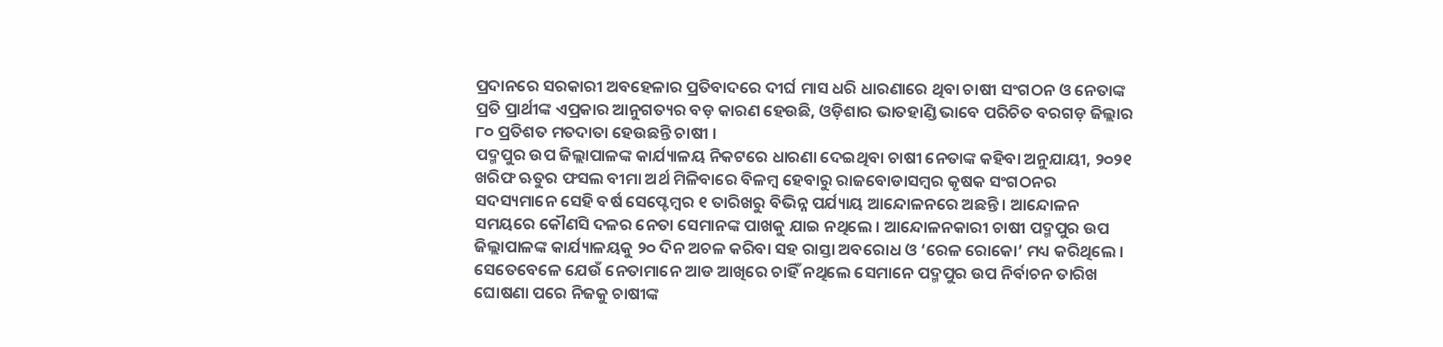ପ୍ରଦାନରେ ସରକାରୀ ଅବହେଳାର ପ୍ରତିବାଦରେ ଦୀର୍ଘ ମାସ ଧରି ଧାରଣାରେ ଥିବା ଚାଷୀ ସଂଗଠନ ଓ ନେତାଙ୍କ ପ୍ରତି ପ୍ରାର୍ଥୀଙ୍କ ଏପ୍ରକାର ଆନୁଗତ୍ୟର ବଡ଼ କାରଣ ହେଉଛି, ଓଡ଼ିଶାର ଭାତହାଣ୍ଡି ଭାବେ ପରିଚିତ ବରଗଡ଼ ଜିଲ୍ଲାର ୮୦ ପ୍ରତିଶତ ମତଦାତା ହେଉଛନ୍ତି ଚାଷୀ ।
ପଦ୍ମପୁର ଉପ ଜିଲ୍ଲାପାଳଙ୍କ କାର୍ଯ୍ୟାଳୟ ନିକଟରେ ଧାରଣା ଦେଇଥିବା ଚାଷୀ ନେତାଙ୍କ କହିବା ଅନୁଯାୟୀ, ୨୦୨୧ ଖରିଫ ଋତୁର ଫସଲ ବୀମା ଅର୍ଥ ମିଳିବାରେ ବିଳମ୍ବ ହେବାରୁ ରାଜବୋଡାସମ୍ବର କୃଷକ ସଂଗଠନର ସଦସ୍ୟମାନେ ସେହି ବର୍ଷ ସେପ୍ଟେମ୍ବର ୧ ତାରିଖରୁ ବିଭିନ୍ନ ପର୍ଯ୍ୟାୟ ଆନ୍ଦୋଳନରେ ଅଛନ୍ତି । ଆନ୍ଦୋଳନ ସମୟରେ କୌଣସି ଦଳର ନେତା ସେମାନଙ୍କ ପାଖକୁ ଯାଇ ନଥିଲେ । ଆନ୍ଦୋଳନକାରୀ ଚାଷୀ ପଦ୍ମପୁର ଉପ ଜିଲ୍ଲାପାଳଙ୍କ କାର୍ଯ୍ୟାଳୟକୁ ୨୦ ଦିନ ଅଚଳ କରିବା ସହ ରାସ୍ତା ଅବରୋଧ ଓ ‘ରେଳ ରୋକୋ’ ମଧ୍ୟ କରିଥିଲେ । ସେତେବେଳେ ଯେଉଁ ନେତାମାନେ ଆଡ ଆଖିରେ ଚାହିଁ ନଥିଲେ ସେମାନେ ପଦ୍ମପୁର ଉପ ନିର୍ବାଚନ ତାରିଖ ଘୋଷଣା ପରେ ନିଜକୁ ଚାଷୀଙ୍କ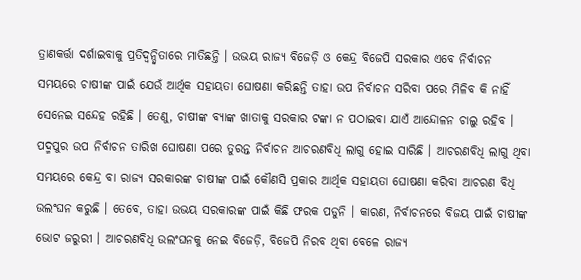ତ୍ରାଣକର୍ତ୍ତା ଦର୍ଶାଇବାକୁ ପ୍ରତିଦ୍ୱନ୍ଦ୍ୱିତାରେ ମାତିଛନ୍ତି । ଉଭୟ ରାଜ୍ୟ ବିଜେଡ଼ି ଓ କେନ୍ଦ୍ର ବିଜେପି ସରକାର ଏବେ ନିର୍ବାଚନ ସମୟରେ ଚାଷୀଙ୍କ ପାଇଁ ଯେଉଁ ଆର୍ଥିକ ସହାୟତା ଘୋଷଣା କରିଛନ୍ତି ତାହା ଉପ ନିର୍ବାଚନ ସରିବା ପରେ ମିଳିବ କି ନାହିଁ ସେନେଇ ସନ୍ଦେହ ରହିଛି । ତେଣୁ, ଚାଷୀଙ୍କ ବ୍ୟାଙ୍କ ଖାତାକୁ ସରକାର ଟଙ୍କା ନ ପଠାଇବା ଯାଏଁ ଆନ୍ଦୋଳନ ଚାଲୁ ରହିବ ।
ପଦ୍ମପୁର ଉପ ନିର୍ବାଚନ ତାରିଖ ଘୋଷଣା ପରେ ତୁରନ୍ତ ନିର୍ବାଚନ ଆଚରଣବିଧି ଲାଗୁ ହୋଇ ସାରିଛି । ଆଚରଣବିଧି ଲାଗୁ ଥିବା ସମୟରେ କେନ୍ଦ୍ର ବା ରାଜ୍ୟ ସରକାରଙ୍କ ଚାଷୀଙ୍କ ପାଇଁ କୌଣସି ପ୍ରକାର ଆର୍ଥିକ ସହାୟତା ଘୋଷଣା କରିବା ଆଚରଣ ବିଧି ଉଲଂଘନ କରୁଛି । ତେବେ, ତାହା ଉଭୟ ସରକାରଙ୍କ ପାଇଁ କିଛି ଫରକ ପଡୁନି । କାରଣ, ନିର୍ବାଚନରେ ବିଜୟ ପାଇଁ ଚାଷୀଙ୍କ ଭୋଟ ଜରୁରୀ । ଆଚରଣବିଧି ଉଲଂଘନକୁ ନେଇ ବିଜେଡ଼ି, ବିଜେପି ନିରବ ଥିବା ବେଳେ ରାଜ୍ୟ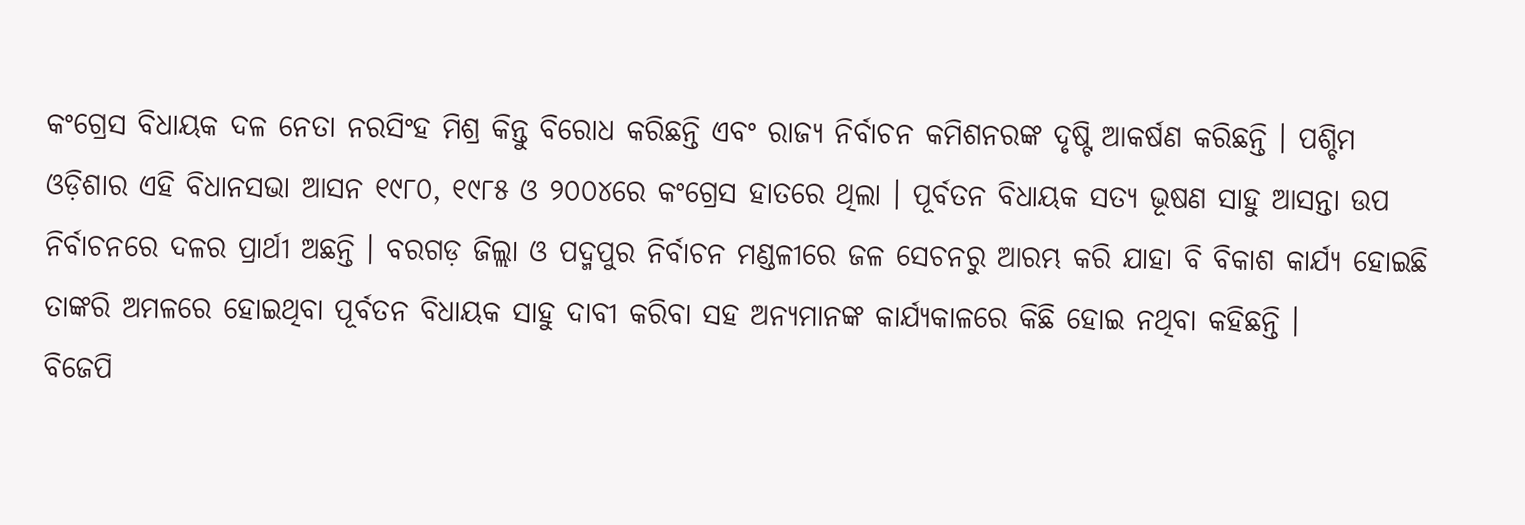କଂଗ୍ରେସ ବିଧାୟକ ଦଳ ନେତା ନରସିଂହ ମିଶ୍ର କିନ୍ତୁ ବିରୋଧ କରିଛନ୍ତି ଏବଂ ରାଜ୍ୟ ନିର୍ବାଚନ କମିଶନରଙ୍କ ଦୃଷ୍ଟି ଆକର୍ଷଣ କରିଛନ୍ତି । ପଶ୍ଚିମ ଓଡ଼ିଶାର ଏହି ବିଧାନସଭା ଆସନ ୧୯୮୦, ୧୯୮୫ ଓ ୨୦୦୪ରେ କଂଗ୍ରେସ ହାତରେ ଥିଲା । ପୂର୍ବତନ ବିଧାୟକ ସତ୍ୟ ଭୂଷଣ ସାହୁ ଆସନ୍ତା ଉପ ନିର୍ବାଚନରେ ଦଳର ପ୍ରାର୍ଥୀ ଅଛନ୍ତି । ବରଗଡ଼ ଜିଲ୍ଲା ଓ ପଦ୍ମପୁର ନିର୍ବାଚନ ମଣ୍ଡଳୀରେ ଜଳ ସେଚନରୁ ଆରମ୍ଭ କରି ଯାହା ବି ବିକାଶ କାର୍ଯ୍ୟ ହୋଇଛି ତାଙ୍କରି ଅମଳରେ ହୋଇଥିବା ପୂର୍ବତନ ବିଧାୟକ ସାହୁ ଦାବୀ କରିବା ସହ ଅନ୍ୟମାନଙ୍କ କାର୍ଯ୍ୟକାଳରେ କିଛି ହୋଇ ନଥିବା କହିଛନ୍ତି ।
ବିଜେପି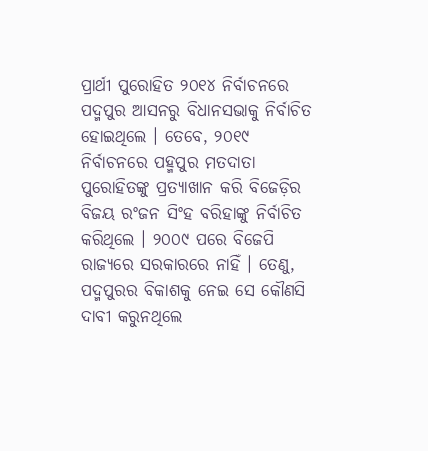ପ୍ରାର୍ଥୀ ପୁରୋହିତ ୨୦୧୪ ନିର୍ବାଚନରେ ପଦ୍ମପୁର ଆସନରୁ ବିଧାନସଭାକୁ ନିର୍ବାଚିତ ହୋଇଥିଲେ । ତେବେ, ୨୦୧୯ ନିର୍ବାଚନରେ ପହ୍ମପୁର ମତଦାତା ପୁରୋହିତଙ୍କୁ ପ୍ରତ୍ୟାଖାନ କରି ବିଜେଡ଼ିର ବିଜୟ ରଂଜନ ସିଂହ ବରିହାଙ୍କୁ ନିର୍ବାଚିତ କରିଥିଲେ । ୨୦୦୯ ପରେ ବିଜେପି ରାଜ୍ୟରେ ସରକାରରେ ନାହିଁ । ତେଣୁ, ପଦ୍ମପୁରର ବିକାଶକୁ ନେଇ ସେ କୌଣସି ଦାବୀ କରୁନଥିଲେ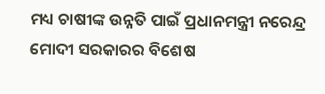ମଧ୍ୟ ଚାଷୀଙ୍କ ଉନ୍ନତି ପାଇଁ ପ୍ରଧାନମନ୍ତ୍ରୀ ନରେନ୍ଦ୍ର ମୋଦୀ ସରକାରର ବିଶେଷ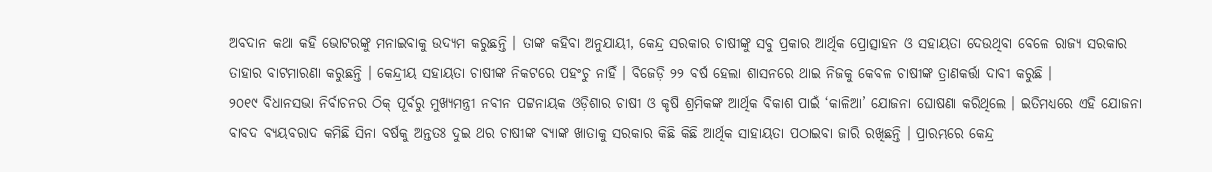ଅବଦାନ କଥା କହି ଭୋଟରଙ୍କୁ ମନାଇବାକୁ ଉଦ୍ୟମ କରୁଛନ୍ତି । ତାଙ୍କ କହିବା ଅନୁଯାୟୀ, କେନ୍ଦ୍ର ସରକାର ଚାଷୀଙ୍କୁ ସବୁ ପ୍ରକାର ଆର୍ଥିକ ପ୍ରୋତ୍ସାହନ ଓ ସହାୟତା ଦେଉଥିବା ବେଳେ ରାଜ୍ୟ ସରକାର ତାହାର ବାଟମାରଣା କରୁଛନ୍ତି । କେନ୍ଦ୍ରୀୟ ସହାୟତା ଚାଷୀଙ୍କ ନିକଟରେ ପହଂଚୁ ନାହିଁ । ବିଜେଡ଼ି ୨୨ ବର୍ଷ ହେଲା ଶାସନରେ ଥାଇ ନିଜକୁ କେବଳ ଚାଷୀଙ୍କ ତ୍ରାଣକର୍ତ୍ତା ଦାବୀ କରୁଛି ।
୨୦୧୯ ବିଧାନସଭା ନିର୍ବାଚନର ଠିକ୍ ପୂର୍ବରୁ ମୁଖ୍ୟମନ୍ତ୍ରୀ ନବୀନ ପଟ୍ଟନାୟକ ଓଡ଼ିଶାର ଚାଷୀ ଓ କୃଷି ଶ୍ରମିକଙ୍କ ଆର୍ଥିକ ବିକାଶ ପାଇଁ ‘କାଳିଆ’ ଯୋଜନା ଘୋଷଣା କରିଥିଲେ । ଇତିମଧ୍ୟରେ ଏହି ଯୋଜନା ବାବଦ ବ୍ୟୟବରାଦ କମିଛି ସିନା ବର୍ଷକୁ ଅନ୍ତତଃ ଦୁଇ ଥର ଚାଷୀଙ୍କ ବ୍ୟାଙ୍କ ଖାତାକୁ ସରକାର କିଛି କିଛି ଆର୍ଥିକ ସାହାୟତା ପଠାଇବା ଜାରି ରଖିଛନ୍ତି । ପ୍ରାରମ୍ଭରେ କେନ୍ଦ୍ର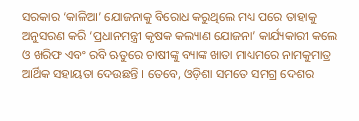ସରକାର ‘କାଳିଆ’ ଯୋଜନାକୁ ବିରୋଧ କରୁଥିଲେ ମଧ୍ୟ ପରେ ତାହାକୁ ଅନୁସରଣ କରି ‘ପ୍ରଧାନମନ୍ତ୍ରୀ କୃଷକ କଲ୍ୟାଣ ଯୋଜନା’ କାର୍ଯ୍ୟକାରୀ କଲେ ଓ ଖରିଫ ଏବଂ ରବି ଋତୁରେ ଚାଷୀଙ୍କୁ ବ୍ୟାଙ୍କ ଖାତା ମାଧ୍ୟମରେ ନାମକୁମାତ୍ର ଆର୍ଥିକ ସହାୟତା ଦେଉଛନ୍ତି । ତେବେ, ଓଡ଼ିଶା ସମତେ ସମଗ୍ର ଦେଶର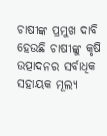ଚାଷୀଙ୍କ ପ୍ରମୁଖ ଦାବି ହେଉଛି ଚାଷୀଙ୍କୁ କୃଷି ଉତ୍ପାଦନର ସର୍ବାଧିକ ସହାୟକ ମୂଲ୍ୟ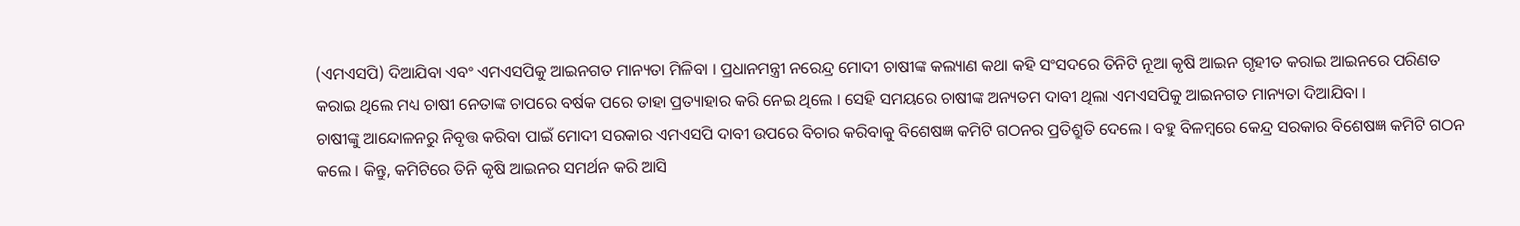(ଏମଏସପି) ଦିଆଯିବା ଏବଂ ଏମଏସପିକୁ ଆଇନଗତ ମାନ୍ୟତା ମିଳିବା । ପ୍ରଧାନମନ୍ତ୍ରୀ ନରେନ୍ଦ୍ର ମୋଦୀ ଚାଷୀଙ୍କ କଲ୍ୟାଣ କଥା କହି ସଂସଦରେ ତିନିଟି ନୂଆ କୃଷି ଆଇନ ଗୃହୀତ କରାଇ ଆଇନରେ ପରିଣତ କରାଇ ଥିଲେ ମଧ୍ୟ ଚାଷୀ ନେତାଙ୍କ ଚାପରେ ବର୍ଷକ ପରେ ତାହା ପ୍ରତ୍ୟାହାର କରି ନେଇ ଥିଲେ । ସେହି ସମୟରେ ଚାଷୀଙ୍କ ଅନ୍ୟତମ ଦାବୀ ଥିଲା ଏମଏସପିକୁ ଆଇନଗତ ମାନ୍ୟତା ଦିଆଯିବା ।
ଚାଷୀଙ୍କୁ ଆନ୍ଦୋଳନରୁ ନିବୃତ୍ତ କରିବା ପାଇଁ ମୋଦୀ ସରକାର ଏମଏସପି ଦାବୀ ଉପରେ ବିଚାର କରିବାକୁ ବିଶେଷଜ୍ଞ କମିଟି ଗଠନର ପ୍ରତିଶ୍ରୁତି ଦେଲେ । ବହୁ ବିଳମ୍ବରେ କେନ୍ଦ୍ର ସରକାର ବିଶେଷଜ୍ଞ କମିଟି ଗଠନ କଲେ । କିନ୍ତୁ, କମିଟିରେ ତିନି କୃଷି ଆଇନର ସମର୍ଥନ କରି ଆସି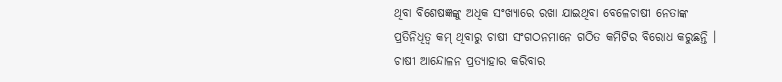ଥିବା ବିଶେଷଜ୍ଞଙ୍କୁ ଅଧିକ ସଂଖ୍ୟାରେ ରଖା ଯାଇଥିବା ବେଳେଚାଷୀ ନେତାଙ୍କ ପ୍ରତିନିଧିତ୍ୱ କମ୍ ଥିବାରୁ ଚାଷୀ ସଂଗଠନମାନେ ଗଠିତ କମିଟିର ବିରୋଧ କରୁଛନ୍ତି । ଚାଷୀ ଆନ୍ଦୋଳନ ପ୍ରତ୍ୟାହାର କରିବାର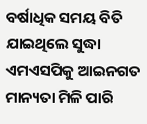ବର୍ଷାଧିକ ସମୟ ବିତି ଯାଇଥିଲେ ସୁଦ୍ଧା ଏମଏସପିକୁ ଆଇନଗତ ମାନ୍ୟତା ମିଳି ପାରି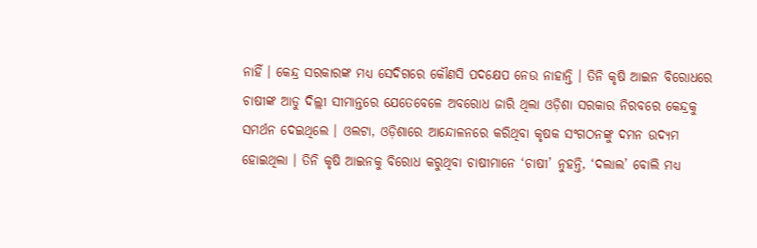ନାହିଁ । କେନ୍ଦ୍ର ସରକାରଙ୍କ ମଧ୍ୟ ସେଦିଗରେ କୌଣସି ପଦକ୍ଷେପ ନେଉ ନାହାନ୍ତି । ତିନି କୃଷି ଆଇନ ବିରୋଧରେ ଚାଷୀଙ୍କ ଆଡୁ ଦିଲ୍ଲୀ ସୀମାନ୍ତରେ ଯେତେବେଳେ ଅବରୋଧ ଜାରି ଥିଲା ଓଡ଼ିଶା ସରକାର ନିରବରେ କେନ୍ଦ୍ରକୁ ସମର୍ଥନ ଦେଇଥିଲେ । ଓଲଟା, ଓଡ଼ିଶାରେ ଆନ୍ଦୋଳନରେ କରିଥିବା କୃଷକ ସଂଗଠନଙ୍କୁ ଦମନ ଉଦ୍ୟମ ହୋଇଥିଲା । ତିନି କୃଷି ଆଇନକୁ ବିରୋଧ କରୁଥିବା ଚାଷୀମାନେ ‘ଚାଷୀ’ ନୁହନ୍ତି, ‘ଦଲାଲ’ ବୋଲି ମଧ୍ୟ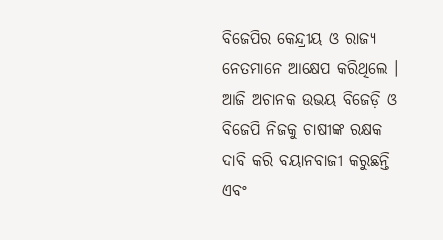ବିଜେପିର କେନ୍ଦ୍ରୀୟ ଓ ରାଜ୍ୟ ନେତମାନେ ଆକ୍ଷେପ କରିଥିଲେ । ଆଜି ଅଚାନକ ଉଭୟ ବିଜେଡ଼ି ଓ ବିଜେପି ନିଜକୁ ଚାଷୀଙ୍କ ରକ୍ଷକ ଦାବି କରି ବୟାନବାଜୀ କରୁଛନ୍ତି ଏବଂ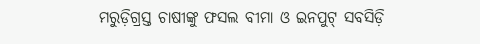ମରୁଡ଼ିଗ୍ରସ୍ତ ଚାଷୀଙ୍କୁ ଫସଲ ବୀମା ଓ ଇନପୁଟ୍ ସବସିଡ଼ି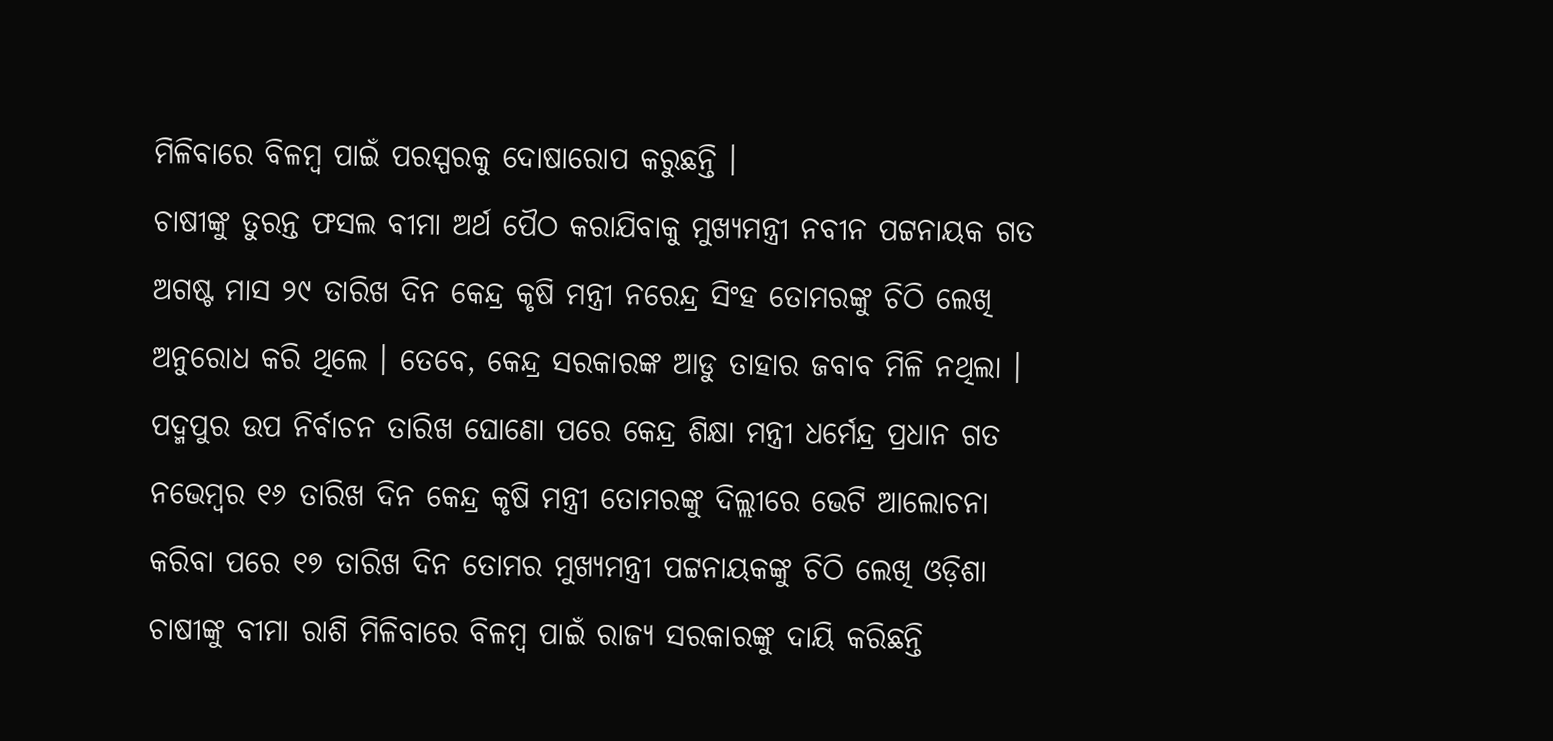ମିଳିବାରେ ବିଳମ୍ବ ପାଇଁ ପରସ୍ପରକୁ ଦୋଷାରୋପ କରୁଛନ୍ତି ।
ଚାଷୀଙ୍କୁ ତୁରନ୍ତ ଫସଲ ବୀମା ଅର୍ଥ ପୈଠ କରାଯିବାକୁ ମୁଖ୍ୟମନ୍ତ୍ରୀ ନବୀନ ପଟ୍ଟନାୟକ ଗତ ଅଗଷ୍ଟ ମାସ ୨୯ ତାରିଖ ଦିନ କେନ୍ଦ୍ର କୃଷି ମନ୍ତ୍ରୀ ନରେନ୍ଦ୍ର ସିଂହ ତୋମରଙ୍କୁ ଚିଠି ଲେଖି ଅନୁରୋଧ କରି ଥିଲେ । ତେବେ, କେନ୍ଦ୍ର ସରକାରଙ୍କ ଆଡୁ ତାହାର ଜବାବ ମିଳି ନଥିଲା । ପଦ୍ମପୁର ଉପ ନିର୍ବାଚନ ତାରିଖ ଘୋଣୋ ପରେ କେନ୍ଦ୍ର ଶିକ୍ଷା ମନ୍ତ୍ରୀ ଧର୍ମେନ୍ଦ୍ର ପ୍ରଧାନ ଗତ ନଭେମ୍ବର ୧୬ ତାରିଖ ଦିନ କେନ୍ଦ୍ର କୃଷି ମନ୍ତ୍ରୀ ତୋମରଙ୍କୁ ଦିଲ୍ଲୀରେ ଭେଟି ଆଲୋଚନା କରିବା ପରେ ୧୭ ତାରିଖ ଦିନ ତୋମର ମୁଖ୍ୟମନ୍ତ୍ରୀ ପଟ୍ଟନାୟକଙ୍କୁ ଚିଠି ଲେଖି ଓଡ଼ିଶା ଚାଷୀଙ୍କୁ ବୀମା ରାଶି ମିଳିବାରେ ବିଳମ୍ବ ପାଇଁ ରାଜ୍ୟ ସରକାରଙ୍କୁ ଦାୟି କରିଛନ୍ତି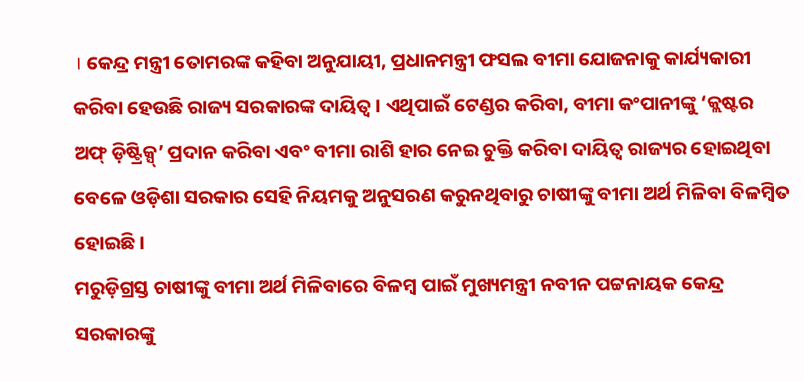। କେନ୍ଦ୍ର ମନ୍ତ୍ରୀ ତୋମରଙ୍କ କହିବା ଅନୁଯାୟୀ, ପ୍ରଧାନମନ୍ତ୍ରୀ ଫସଲ ବୀମା ଯୋଜନାକୁ କାର୍ଯ୍ୟକାରୀ କରିବା ହେଉଛି ରାଜ୍ୟ ସରକାରଙ୍କ ଦାୟିତ୍ୱ । ଏଥିପାଇଁ ଟେଣ୍ଡର କରିବା, ବୀମା କଂପାନୀଙ୍କୁ ‘କ୍ଲଷ୍ଟର ଅଫ୍ ଡ଼ିଷ୍ଟ୍ରିକ୍ସ୍’ ପ୍ରଦାନ କରିବା ଏବଂ ବୀମା ରାଶି ହାର ନେଇ ଚୁକ୍ତି କରିବା ଦାୟିତ୍ୱ ରାଜ୍ୟର ହୋଇଥିବା ବେଳେ ଓଡ଼ିଶା ସରକାର ସେହି ନିୟମକୁ ଅନୁସରଣ କରୁନଥିବାରୁ ଚାଷୀଙ୍କୁ ବୀମା ଅର୍ଥ ମିଳିବା ବିଳମ୍ବିତ ହୋଇଛି ।
ମରୁଡ଼ିଗ୍ରସ୍ତ ଚାଷୀଙ୍କୁ ବୀମା ଅର୍ଥ ମିଳିବାରେ ବିଳମ୍ବ ପାଇଁ ମୁଖ୍ୟମନ୍ତ୍ରୀ ନବୀନ ପଟ୍ଟନାୟକ କେନ୍ଦ୍ର ସରକାରଙ୍କୁ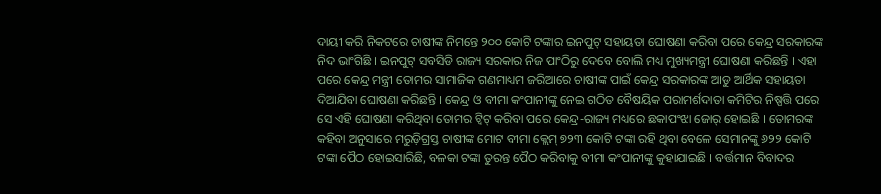ଦାୟୀ କରି ନିକଟରେ ଚାଷୀଙ୍କ ନିମନ୍ତେ ୨୦୦ କୋଟି ଟଙ୍କାର ଇନପୁଟ୍ ସହାୟତା ଘୋଷଣା କରିବା ପରେ କେନ୍ଦ୍ର ସରକାରଙ୍କ ନିଦ ଭାଂଗିଛି । ଇନପୁଟ୍ ସବସିଡି ରାଜ୍ୟ ସରକାର ନିଜ ପାଂଠିରୁ ଦେବେ ବୋଲି ମଧ୍ୟ ମୁଖ୍ୟମନ୍ତ୍ରୀ ଘୋଷଣା କରିଛନ୍ତି । ଏହା ପରେ କେନ୍ଦ୍ର ମନ୍ତ୍ରୀ ତୋମର ସାମାଜିକ ଗଣମାଧ୍ୟମ ଜରିଆରେ ଚାଷୀଙ୍କ ପାଇଁ କେନ୍ଦ୍ର ସରକାରଙ୍କ ଆଡୁ ଆର୍ଥିକ ସହାୟତା ଦିଆଯିବା ଘୋଷଣା କରିଛନ୍ତି । କେନ୍ଦ୍ର ଓ ବୀମା କଂପାନୀଙ୍କୁ ନେଇ ଗଠିତ ବୈଷୟିକ ପରାମର୍ଶଦାତା କମିଟିର ନିଷ୍ପତ୍ତି ପରେ ସେ ଏହି ଘୋଷଣା କରିଥିବା ତୋମର ଟ୍ୱିଟ୍ କରିବା ପରେ କେନ୍ଦ୍ର-ରାଜ୍ୟ ମଧ୍ୟରେ ଛକାପଂଝା ଜୋର୍ ହୋଇଛି । ତୋମରଙ୍କ କହିବା ଅନୁସାରେ ମରୁଡ଼ିଗ୍ରସ୍ତ ଚାଷୀଙ୍କ ମୋଟ ବୀମା କ୍ଲେମ୍ ୭୨୩ କୋଟି ଟଙ୍କା ରହି ଥିବା ବେଳେ ସେମାନଙ୍କୁ ୬୨୨ କୋଟି ଟଙ୍କା ପୈଠ ହୋଇସାରିଛି, ବଳକା ଟଙ୍କା ତୁରନ୍ତ ପୈଠ କରିବାକୁ ବୀମା କଂପାନୀଙ୍କୁ କୁହାଯାଇଛି । ବର୍ତ୍ତମାନ ବିବାଦର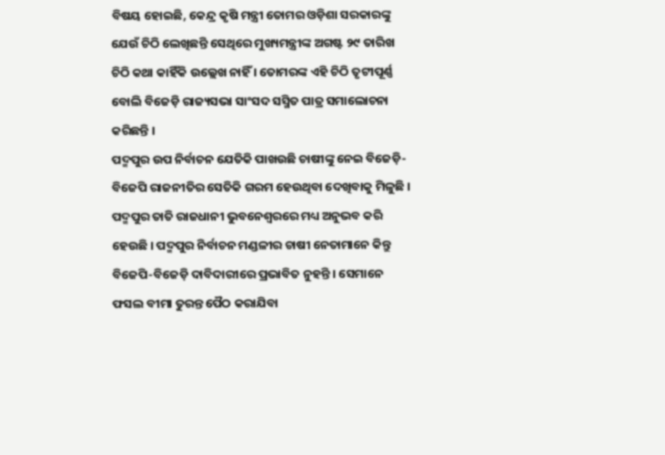ବିଷୟ ହୋଇଛି, କେନ୍ଦ୍ର କୃଷି ମନ୍ତ୍ରୀ ତୋମର ଓଡ଼ିଶା ସରକାରଙ୍କୁ ଯେଉଁ ଚିଠି ଲେଖିଛନ୍ତି ସେଥିରେ ମୁଖ୍ୟମନ୍ତ୍ରୀଙ୍କ ଅଗଷ୍ଟ ୨୯ ତାରିଖ ଚିଠି କଥା କାହିଁକି ଉଲ୍ଲେଖ ନାହିଁ । ତୋମରଙ୍କ ଏହି ଚିଠି ତୃଟୀପୂର୍ଣ୍ଣ ବୋଲି ବିଜେଡ଼ି ରାଜ୍ୟସଭା ସାଂସଦ ସସ୍ମିତ ପାତ୍ର ସମାଲୋଚନା କରିଛନ୍ତି ।
ପଦ୍ମପୁର ଉପ ନିର୍ବାଚନ ଯେତିକି ପାଖଉଛି ଚାଷୀଙ୍କୁ ନେଇ ବିଜେଡ଼ି-ବିଜେପି ରାଜନୀତିର ସେତିକି ଗରମ ହେଉଥିବା ଦେଖିବାକୁ ମିଳୁଛି । ପଦ୍ମପୁର ତାତି ରାଜଧାନୀ ଭୁବନେଶ୍ୱରରେ ମଧ୍ୟ ଅନୁଭବ କରି ହେଉଛି । ପଦ୍ମପୁର ନିର୍ବାଚନ ମଣ୍ଡଳୀର ଚାଷୀ ନେତାମାନେ କିନ୍ତୁ ବିଜେପି-ବିଜେଡ଼ି ଦାବିଦାରୀରେ ପ୍ରଭାବିତ ନୁହନ୍ତି । ସେମାନେ ଫସଲ ବୀମା ତୁରନ୍ତ ପୈଠ କରାଯିବା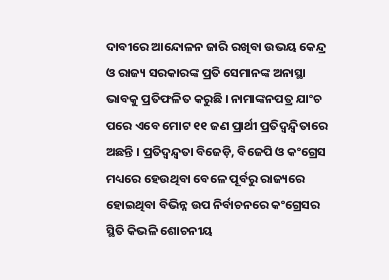ଦାବୀରେ ଆନ୍ଦୋଳନ ଜାରି ରଖିବା ଉଭୟ କେନ୍ଦ୍ର ଓ ରାଜ୍ୟ ସରକାରଙ୍କ ପ୍ରତି ସେମାନଙ୍କ ଅନାସ୍ଥା ଭାବକୁ ପ୍ରତିଫଳିତ କରୁଛି । ନାମାଙ୍କନପତ୍ର ଯାଂଚ ପରେ ଏବେ ମୋଟ ୧୧ ଜଣ ପ୍ରାର୍ଥୀ ପ୍ରତିଦ୍ୱନ୍ଦ୍ୱିତାରେ ଅଛନ୍ତି । ପ୍ରତିଦ୍ୱନ୍ଦ୍ୱତା ବିଜେଡ଼ି, ବିଜେପି ଓ କଂଗ୍ରେସ ମଧ୍ୟରେ ହେଉଥିବା ବେଳେ ପୂର୍ବରୁ ରାଜ୍ୟରେ ହୋଇଥିବା ବିଭିନ୍ନ ଉପ ନିର୍ବାଚନରେ କଂଗ୍ରେସର ସ୍ଥିତି କିଭଳି ଶୋଚନୀୟ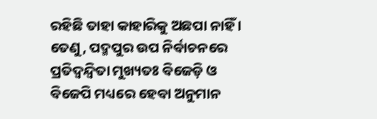ରହିଛି ତାହା କାହାରିକୁ ଅଛପା ନାହିଁ । ତେଣୁ, ପଦ୍ମପୁର ଉପ ନିର୍ବାଚନରେ ପ୍ରତିଦ୍ୱନ୍ଦ୍ୱିତା ମୁଖ୍ୟତଃ ବିଜେଡ଼ି ଓ ବିଜେପି ମଧ୍ୟରେ ହେବା ଅନୁମାନ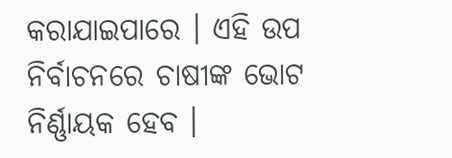କରାଯାଇପାରେ । ଏହି ଉପ ନିର୍ବାଚନରେ ଚାଷୀଙ୍କ ଭୋଟ ନିର୍ଣ୍ଣାୟକ ହେବ ।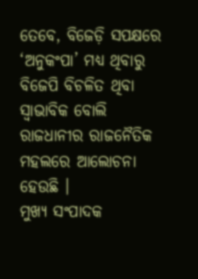ତେବେ, ବିଜେଡ଼ି ସପକ୍ଷରେ ‘ଅନୁକଂପା’ ମଧ୍ୟ ଥିବାରୁ ବିଜେପି ବିଚଳିତ ଥିବା ସ୍ୱାଭାବିକ ବୋଲି ରାଜଧାନୀର ରାଜନୈତିକ ମହଲରେ ଆଲୋଚନା ହେଉଛି ।
ମୁଖ୍ୟ ସଂପାଦକ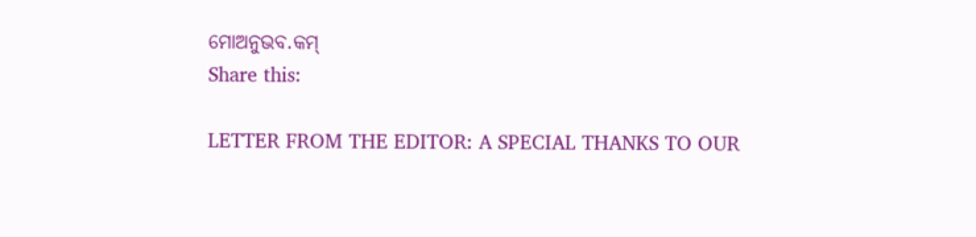ମୋଅନୁଭବ.କମ୍
Share this:

LETTER FROM THE EDITOR: A SPECIAL THANKS TO OUR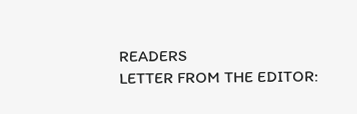READERS
LETTER FROM THE EDITOR: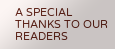A SPECIAL THANKS TO OUR READERS